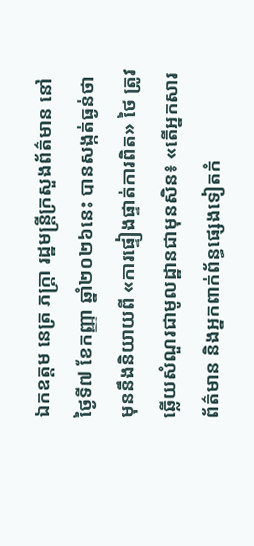ឯកឧត្តម នេត្រ ភក្ត្រា រដ្ឋមន្ត្រីក្រសួងព័ត៌មាន នៅថ្ងៃទី៧ ខែកញ្ញា ឆ្នាំ២០២៦នេះ បានសង្កត់ធ្ងន់ថា មុននឹងនិយាយពី «ការផ្ទៀងផ្ទាត់ការពិត» ថៃ ត្រូវឆ្លើយសំណួរជាមូលដ្ឋានជាមុនសិន៖ «តើអ្នកសារព័ត៌មាន និងអ្នកពាក់ព័ន្ធផ្សេងទៀតកំ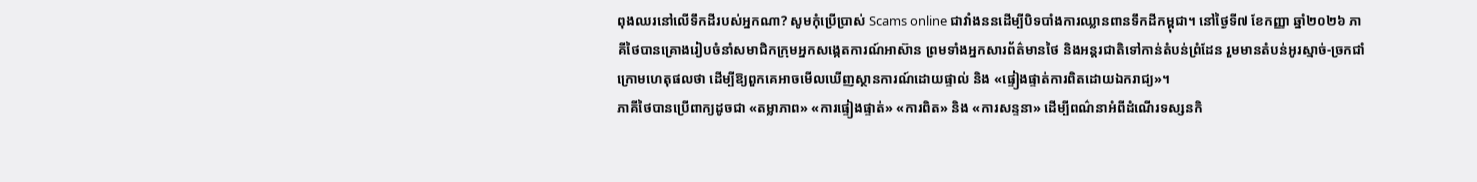ពុងឈរនៅលើទឹកដីរបស់អ្នកណា? សូមកុំប្រើប្រាស់ Scams online ជាវាំងននដើម្បីបិទបាំងការឈ្លានពានទឹកដីកម្ពុជា។ នៅថ្ងៃទី៧ ខែកញ្ញា ឆ្នាំ២០២៦ ភាគីថៃបានគ្រោងរៀបចំនាំសមាជិកក្រុមអ្នកសង្កេតការណ៍អាស៊ាន ព្រមទាំងអ្នកសារព័ត៌មានថៃ និងអន្តរជាតិទៅកាន់តំបន់ព្រំដែន រួមមានតំបន់អូរស្មាច់-ច្រកជាំ ក្រោមហេតុផលថា ដើម្បីឱ្យពួកគេអាចមើលឃើញស្ថានការណ៍ដោយផ្ទាល់ និង «ផ្ទៀងផ្ទាត់ការពិតដោយឯករាជ្យ»។
ភាគីថៃបានប្រើពាក្យដូចជា «តម្លាភាព» «ការផ្ទៀងផ្ទាត់» «ការពិត» និង «ការសន្ទនា» ដើម្បីពណ៌នាអំពីដំណើរទស្សនកិ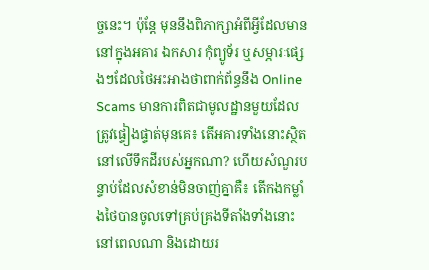ច្ចនេះ។ ប៉ុន្តែ មុននឹងពិភាក្សាអំពីអ្វីដែលមាននៅក្នុងអគារ ឯកសារ កុំព្យូទ័រ ឬសម្ភារៈផ្សេងៗដែលថៃអះអាងថាពាក់ព័ន្ធនឹង Online Scams មានការពិតជាមូលដ្ឋានមួយដែលត្រូវផ្ទៀងផ្ទាត់មុនគេ៖ តើអគារទាំងនោះស្ថិតនៅលើទឹកដីរបស់អ្នកណា? ហើយសំណួរបន្ទាប់ដែលសំខាន់មិនចាញ់គ្នាគឺ៖ តើកងកម្លាំងថៃបានចូលទៅគ្រប់គ្រងទីតាំងទាំងនោះនៅពេលណា និងដោយរ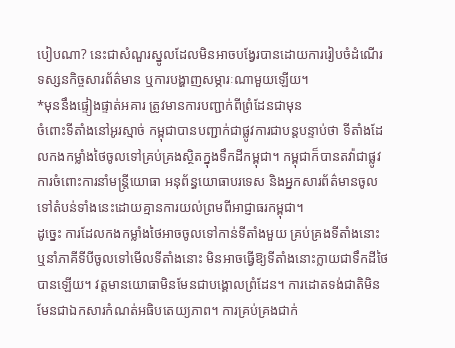បៀបណា? នេះជាសំណួរស្នូលដែលមិនអាចបង្វែរបានដោយការរៀបចំដំណើរទស្សនកិច្ចសារព័ត៌មាន ឬការបង្ហាញសម្ភារៈណាមួយឡើយ។
*មុននឹងផ្ទៀងផ្ទាត់អគារ ត្រូវមានការបញ្ជាក់ពីព្រំដែនជាមុន
ចំពោះទីតាំងនៅអូរស្មាច់ កម្ពុជាបានបញ្ជាក់ជាផ្លូវការជាបន្តបន្ទាប់ថា ទីតាំងដែលកងកម្លាំងថៃចូលទៅគ្រប់គ្រងស្ថិតក្នុងទឹកដីកម្ពុជា។ កម្ពុជាក៏បានតវ៉ាជាផ្លូវការចំពោះការនាំមន្ត្រីយោធា អនុព័ន្ធយោធាបរទេស និងអ្នកសារព័ត៌មានចូលទៅតំបន់ទាំងនេះដោយគ្មានការយល់ព្រមពីអាជ្ញាធរកម្ពុជា។
ដូច្នេះ ការដែលកងកម្លាំងថៃអាចចូលទៅកាន់ទីតាំងមួយ គ្រប់គ្រងទីតាំងនោះ ឬនាំភាគីទីបីចូលទៅមើលទីតាំងនោះ មិនអាចធ្វើឱ្យទីតាំងនោះក្លាយជាទឹកដីថៃបានឡើយ។ វត្តមានយោធាមិនមែនជាបង្គោលព្រំដែន។ ការដោតទង់ជាតិមិនមែនជាឯកសារកំណត់អធិបតេយ្យភាព។ ការគ្រប់គ្រងជាក់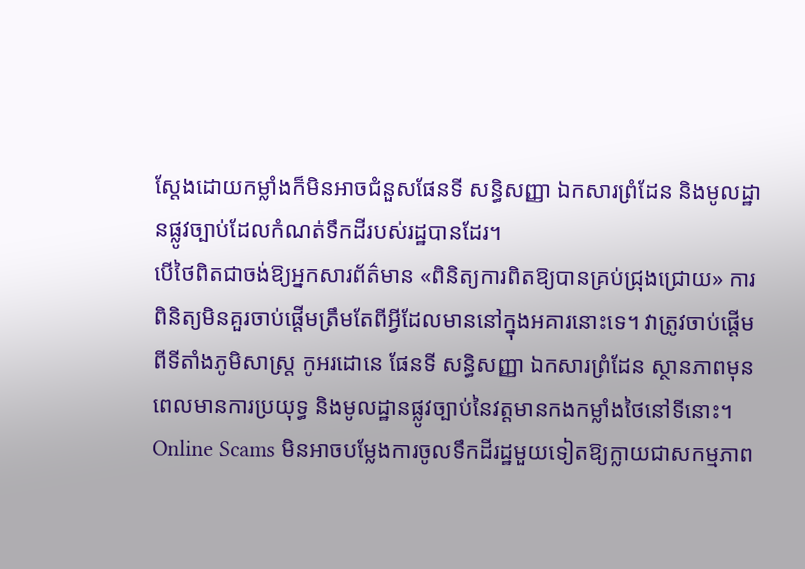ស្តែងដោយកម្លាំងក៏មិនអាចជំនួសផែនទី សន្ធិសញ្ញា ឯកសារព្រំដែន និងមូលដ្ឋានផ្លូវច្បាប់ដែលកំណត់ទឹកដីរបស់រដ្ឋបានដែរ។
បើថៃពិតជាចង់ឱ្យអ្នកសារព័ត៌មាន «ពិនិត្យការពិតឱ្យបានគ្រប់ជ្រុងជ្រោយ» ការពិនិត្យមិនគួរចាប់ផ្តើមត្រឹមតែពីអ្វីដែលមាននៅក្នុងអគារនោះទេ។ វាត្រូវចាប់ផ្តើមពីទីតាំងភូមិសាស្ត្រ កូអរដោនេ ផែនទី សន្ធិសញ្ញា ឯកសារព្រំដែន ស្ថានភាពមុនពេលមានការប្រយុទ្ធ និងមូលដ្ឋានផ្លូវច្បាប់នៃវត្តមានកងកម្លាំងថៃនៅទីនោះ។
Online Scams មិនអាចបម្លែងការចូលទឹកដីរដ្ឋមួយទៀតឱ្យក្លាយជាសកម្មភាព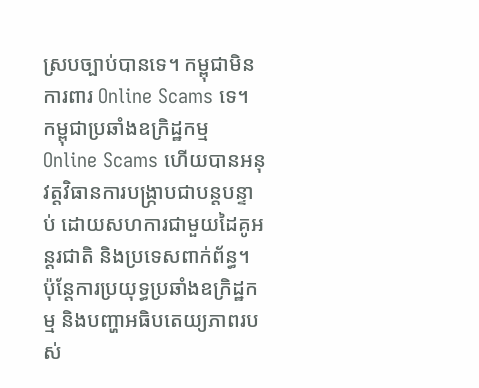ស្របច្បាប់បានទេ។ កម្ពុជាមិនការពារ Online Scams ទេ។ កម្ពុជាប្រឆាំងឧក្រិដ្ឋកម្ម Online Scams ហើយបានអនុវត្តវិធានការបង្ក្រាបជាបន្តបន្ទាប់ ដោយសហការជាមួយដៃគូអន្តរជាតិ និងប្រទេសពាក់ព័ន្ធ។ ប៉ុន្តែការប្រយុទ្ធប្រឆាំងឧក្រិដ្ឋកម្ម និងបញ្ហាអធិបតេយ្យភាពរបស់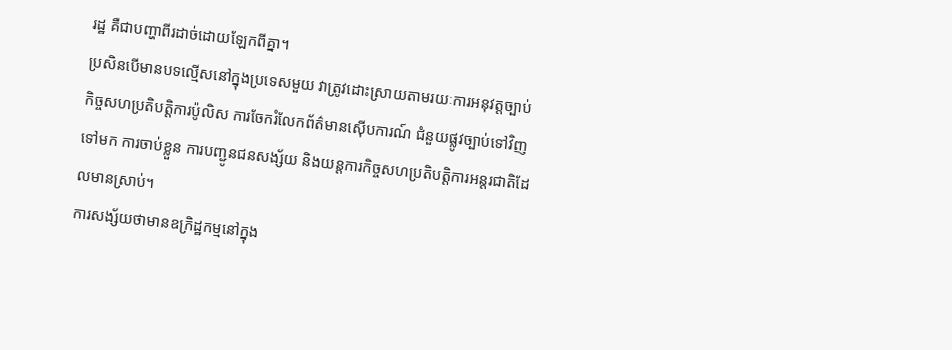រដ្ឋ គឺជាបញ្ហាពីរដាច់ដោយឡែកពីគ្នា។
ប្រសិនបើមានបទល្មើសនៅក្នុងប្រទេសមួយ វាត្រូវដោះស្រាយតាមរយៈការអនុវត្តច្បាប់ កិច្ចសហប្រតិបត្តិការប៉ូលិស ការចែករំលែកព័ត៌មានស៊ើបការណ៍ ជំនួយផ្លូវច្បាប់ទៅវិញទៅមក ការចាប់ខ្លួន ការបញ្ជូនជនសង្ស័យ និងយន្តការកិច្ចសហប្រតិបត្តិការអន្តរជាតិដែលមានស្រាប់។
ការសង្ស័យថាមានឧក្រិដ្ឋកម្មនៅក្នុង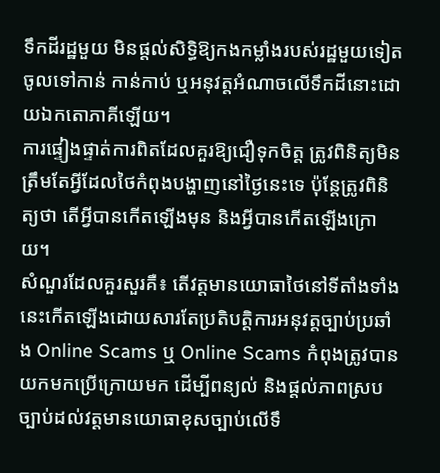ទឹកដីរដ្ឋមួយ មិនផ្តល់សិទ្ធិឱ្យកងកម្លាំងរបស់រដ្ឋមួយទៀតចូលទៅកាន់ កាន់កាប់ ឬអនុវត្តអំណាចលើទឹកដីនោះដោយឯកតោភាគីឡើយ។
ការផ្ទៀងផ្ទាត់ការពិតដែលគួរឱ្យជឿទុកចិត្ត ត្រូវពិនិត្យមិនត្រឹមតែអ្វីដែលថៃកំពុងបង្ហាញនៅថ្ងៃនេះទេ ប៉ុន្តែត្រូវពិនិត្យថា តើអ្វីបានកើតឡើងមុន និងអ្វីបានកើតឡើងក្រោយ។
សំណួរដែលគួរសួរគឺ៖ តើវត្តមានយោធាថៃនៅទីតាំងទាំងនេះកើតឡើងដោយសារតែប្រតិបត្តិការអនុវត្តច្បាប់ប្រឆាំង Online Scams ឬ Online Scams កំពុងត្រូវបានយកមកប្រើក្រោយមក ដើម្បីពន្យល់ និងផ្តល់ភាពស្របច្បាប់ដល់វត្តមានយោធាខុសច្បាប់លើទឹ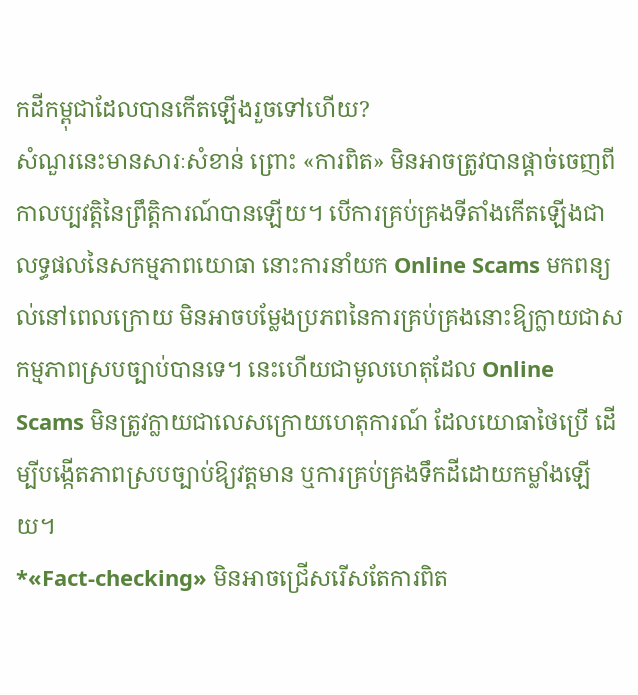កដីកម្ពុជាដែលបានកើតឡើងរួចទៅហើយ?
សំណួរនេះមានសារៈសំខាន់ ព្រោះ «ការពិត» មិនអាចត្រូវបានផ្តាច់ចេញពីកាលប្បវត្តិនៃព្រឹត្តិការណ៍បានឡើយ។ បើការគ្រប់គ្រងទីតាំងកើតឡើងជាលទ្ធផលនៃសកម្មភាពយោធា នោះការនាំយក Online Scams មកពន្យល់នៅពេលក្រោយ មិនអាចបម្លែងប្រភពនៃការគ្រប់គ្រងនោះឱ្យក្លាយជាសកម្មភាពស្របច្បាប់បានទេ។ នេះហើយជាមូលហេតុដែល Online Scams មិនត្រូវក្លាយជាលេសក្រោយហេតុការណ៍ ដែលយោធាថៃប្រើ ដើម្បីបង្កើតភាពស្របច្បាប់ឱ្យវត្តមាន ឬការគ្រប់គ្រងទឹកដីដោយកម្លាំងឡើយ។
*«Fact-checking» មិនអាចជ្រើសរើសតែការពិត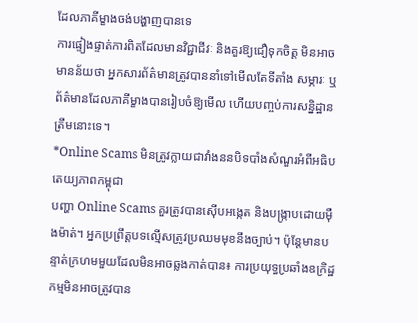ដែលភាគីម្ខាងចង់បង្ហាញបានទេ
ការផ្ទៀងផ្ទាត់ការពិតដែលមានវិជ្ជាជីវៈ និងគួរឱ្យជឿទុកចិត្ត មិនអាចមានន័យថា អ្នកសារព័ត៌មានត្រូវបាននាំទៅមើលតែទីតាំង សម្ភារៈ ឬព័ត៌មានដែលភាគីម្ខាងបានរៀបចំឱ្យមើល ហើយបញ្ចប់ការសន្និដ្ឋានត្រឹមនោះទេ។
*Online Scams មិនត្រូវក្លាយជាវាំងននបិទបាំងសំណួរអំពីអធិបតេយ្យភាពកម្ពុជា
បញ្ហា Online Scams គួរត្រូវបានស៊ើបអង្កេត និងបង្ក្រាបដោយម៉ឺងម៉ាត់។ អ្នកប្រព្រឹត្តបទល្មើសត្រូវប្រឈមមុខនឹងច្បាប់។ ប៉ុន្តែមានបន្ទាត់ក្រហមមួយដែលមិនអាចឆ្លងកាត់បាន៖ ការប្រយុទ្ធប្រឆាំងឧក្រិដ្ឋកម្មមិនអាចត្រូវបាន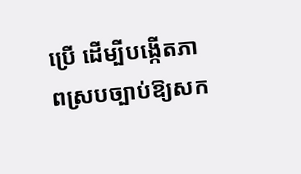ប្រើ ដើម្បីបង្កើតភាពស្របច្បាប់ឱ្យសក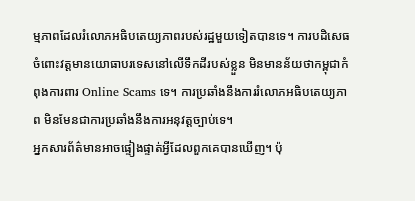ម្មភាពដែលរំលោភអធិបតេយ្យភាពរបស់រដ្ឋមួយទៀតបានទេ។ ការបដិសេធចំពោះវត្តមានយោធាបរទេសនៅលើទឹកដីរបស់ខ្លួន មិនមានន័យថាកម្ពុជាកំពុងការពារ Online Scams ទេ។ ការប្រឆាំងនឹងការរំលោភអធិបតេយ្យភាព មិនមែនជាការប្រឆាំងនឹងការអនុវត្តច្បាប់ទេ។
អ្នកសារព័ត៌មានអាចផ្ទៀងផ្ទាត់អ្វីដែលពួកគេបានឃើញ។ ប៉ុ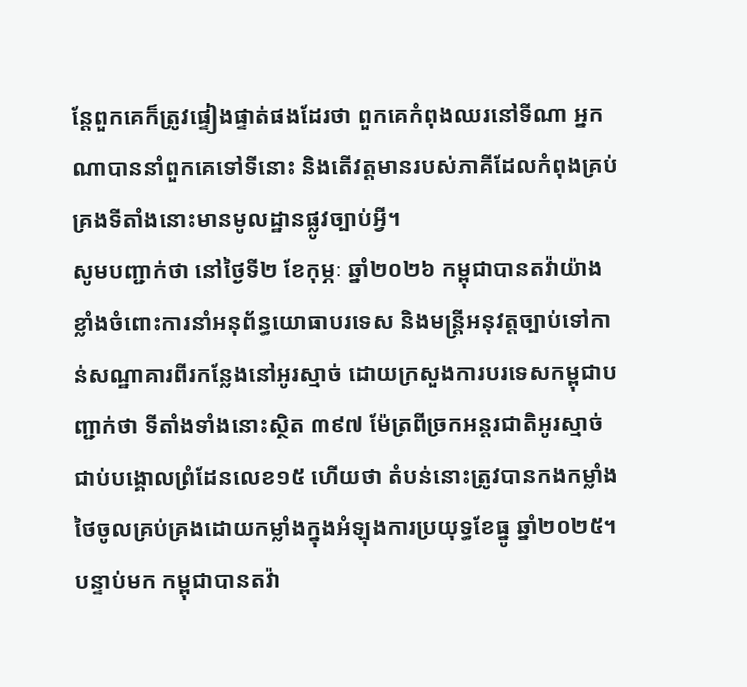ន្តែពួកគេក៏ត្រូវផ្ទៀងផ្ទាត់ផងដែរថា ពួកគេកំពុងឈរនៅទីណា អ្នកណាបាននាំពួកគេទៅទីនោះ និងតើវត្តមានរបស់ភាគីដែលកំពុងគ្រប់គ្រងទីតាំងនោះមានមូលដ្ឋានផ្លូវច្បាប់អ្វី។
សូមបញ្ជាក់ថា នៅថ្ងៃទី២ ខែកុម្ភៈ ឆ្នាំ២០២៦ កម្ពុជាបានតវ៉ាយ៉ាងខ្លាំងចំពោះការនាំអនុព័ន្ធយោធាបរទេស និងមន្ត្រីអនុវត្តច្បាប់ទៅកាន់សណ្ឋាគារពីរកន្លែងនៅអូរស្មាច់ ដោយក្រសួងការបរទេសកម្ពុជាបញ្ជាក់ថា ទីតាំងទាំងនោះស្ថិត ៣៩៧ ម៉ែត្រពីច្រកអន្តរជាតិអូរស្មាច់ ជាប់បង្គោលព្រំដែនលេខ១៥ ហើយថា តំបន់នោះត្រូវបានកងកម្លាំងថៃចូលគ្រប់គ្រងដោយកម្លាំងក្នុងអំឡុងការប្រយុទ្ធខែធ្នូ ឆ្នាំ២០២៥។
បន្ទាប់មក កម្ពុជាបានតវ៉ា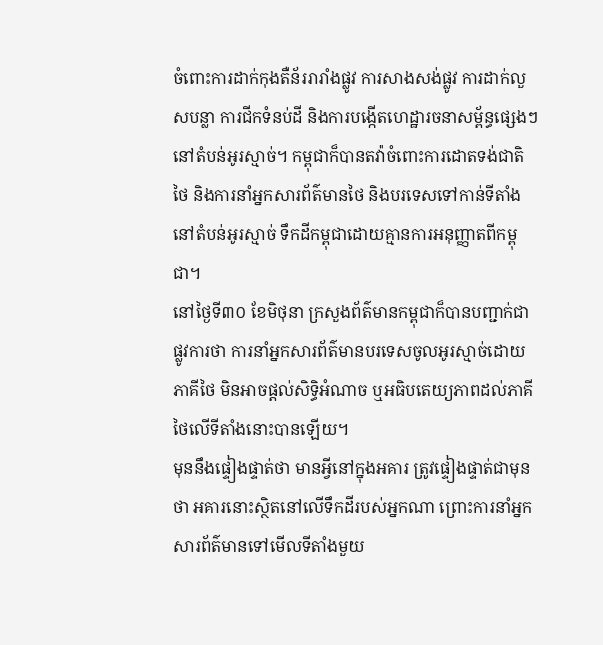ចំពោះការដាក់កុងតឺន័ររារាំងផ្លូវ ការសាងសង់ផ្លូវ ការដាក់លួសបន្លា ការជីកទំនប់ដី និងការបង្កើតហេដ្ឋារចនាសម្ព័ន្ធផ្សេងៗនៅតំបន់អូរស្មាច់។ កម្ពុជាក៏បានតវ៉ាចំពោះការដោតទង់ជាតិថៃ និងការនាំអ្នកសារព័ត៌មានថៃ និងបរទេសទៅកាន់ទីតាំងនៅតំបន់អូរស្មាច់ ទឹកដីកម្ពុជាដោយគ្មានការអនុញ្ញាតពីកម្ពុជា។
នៅថ្ងៃទី៣០ ខែមិថុនា ក្រសួងព័ត៌មានកម្ពុជាក៏បានបញ្ជាក់ជាផ្លូវការថា ការនាំអ្នកសារព័ត៌មានបរទេសចូលអូរស្មាច់ដោយភាគីថៃ មិនអាចផ្តល់សិទ្ធិអំណាច ឬអធិបតេយ្យភាពដល់ភាគីថៃលើទីតាំងនោះបានឡើយ។
មុននឹងផ្ទៀងផ្ទាត់ថា មានអ្វីនៅក្នុងអគារ ត្រូវផ្ទៀងផ្ទាត់ជាមុនថា អគារនោះស្ថិតនៅលើទឹកដីរបស់អ្នកណា ព្រោះការនាំអ្នកសារព័ត៌មានទៅមើលទីតាំងមួយ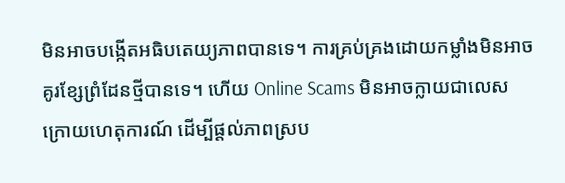មិនអាចបង្កើតអធិបតេយ្យភាពបានទេ។ ការគ្រប់គ្រងដោយកម្លាំងមិនអាចគូរខ្សែព្រំដែនថ្មីបានទេ។ ហើយ Online Scams មិនអាចក្លាយជាលេសក្រោយហេតុការណ៍ ដើម្បីផ្តល់ភាពស្រប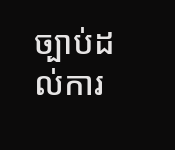ច្បាប់ដល់ការ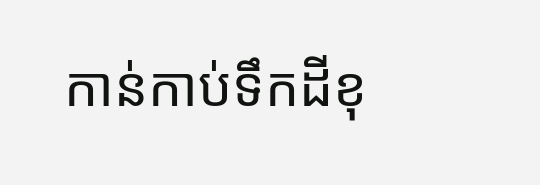កាន់កាប់ទឹកដីខុ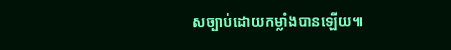សច្បាប់ដោយកម្លាំងបានឡើយ៕